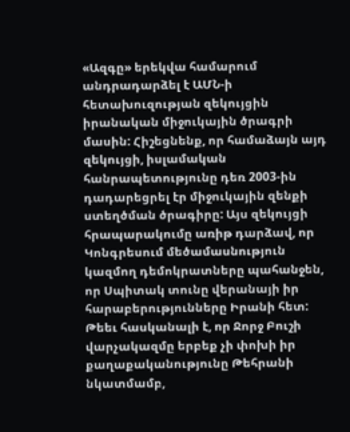«Ազգը» երեկվա համարում անդրադարձել է ԱՄՆ-ի հետախուզության զեկույցին իրանական միջուկային ծրագրի մասին: Հիշեցնենք, որ համաձայն այդ զեկույցի, իսլամական հանրապետությունը դեռ 2003-ին դադարեցրել էր միջուկային զենքի ստեղծման ծրագիրը: Այս զեկույցի հրապարակումը առիթ դարձավ, որ Կոնգրեսում մեծամասնություն կազմող դեմոկրատները պահանջեն, որ Սպիտակ տունը վերանայի իր հարաբերությունները Իրանի հետ: Թեեւ հասկանալի է, որ Ջորջ Բուշի վարչակազմը երբեք չի փոխի իր քաղաքականությունը Թեհրանի նկատմամբ,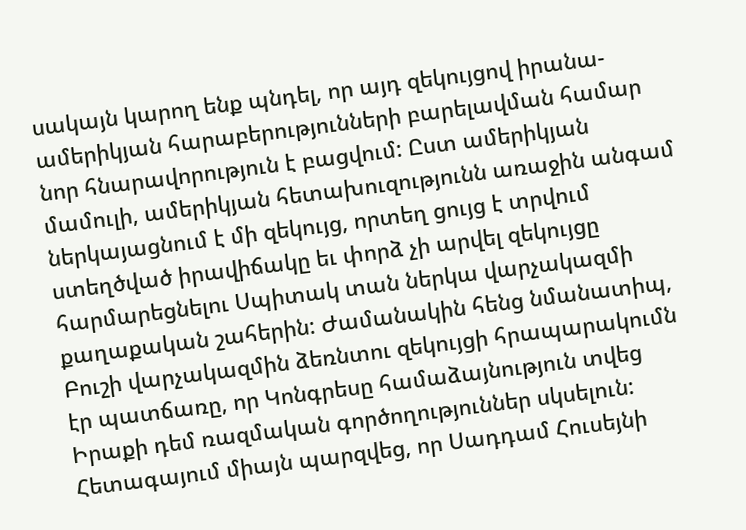սակայն կարող ենք պնդել, որ այդ զեկույցով իրանա-ամերիկյան հարաբերությունների բարելավման համար նոր հնարավորություն է բացվում: Ըստ ամերիկյան մամուլի, ամերիկյան հետախուզությունն առաջին անգամ ներկայացնում է մի զեկույց, որտեղ ցույց է տրվում ստեղծված իրավիճակը եւ փորձ չի արվել զեկույցը հարմարեցնելու Սպիտակ տան ներկա վարչակազմի քաղաքական շահերին: Ժամանակին հենց նմանատիպ, Բուշի վարչակազմին ձեռնտու զեկույցի հրապարակումն էր պատճառը, որ Կոնգրեսը համաձայնություն տվեց Իրաքի դեմ ռազմական գործողություններ սկսելուն: Հետագայում միայն պարզվեց, որ Սադդամ Հուսեյնի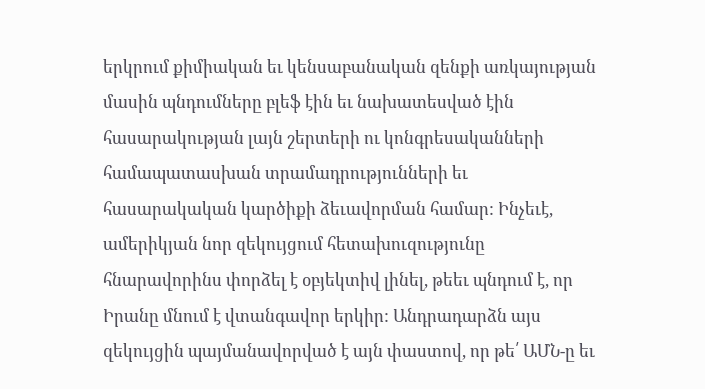երկրում քիմիական եւ կենսաբանական զենքի առկայության մասին պնդումները բլեֆ էին եւ նախատեսված էին հասարակության լայն շերտերի ու կոնգրեսականների համապատասխան տրամադրությունների եւ հասարակական կարծիքի ձեւավորման համար: Ինչեւէ, ամերիկյան նոր զեկույցում հետախուզությունը հնարավորինս փորձել է օբյեկտիվ լինել, թեեւ պնդում է, որ Իրանը մնում է վտանգավոր երկիր: Անդրադարձն այս զեկույցին պայմանավորված է այն փաստով, որ թե՛ ԱՄՆ-ը եւ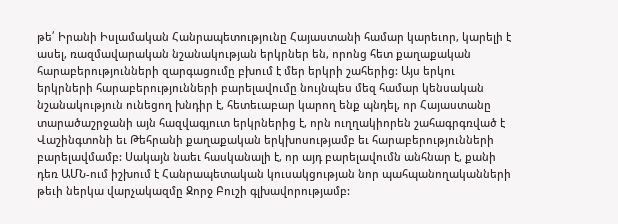թե՛ Իրանի Իսլամական Հանրապետությունը Հայաստանի համար կարեւոր, կարելի է ասել, ռազմավարական նշանակության երկրներ են, որոնց հետ քաղաքական հարաբերությունների զարգացումը բխում է մեր երկրի շահերից: Այս երկու երկրների հարաբերությունների բարելավումը նույնպես մեզ համար կենսական նշանակություն ունեցող խնդիր է, հետեւաբար կարող ենք պնդել, որ Հայաստանը տարածաշրջանի այն հազվագյուտ երկրներից է, որն ուղղակիորեն շահագրգռված է Վաշինգտոնի եւ Թեհրանի քաղաքական երկխոսությամբ եւ հարաբերությունների բարելավմամբ: Սակայն նաեւ հասկանալի է, որ այդ բարելավումն անհնար է, քանի դեռ ԱՄՆ-ում իշխում է Հանրապետական կուսակցության նոր պահպանողականների թեւի ներկա վարչակազմը Ջորջ Բուշի գլխավորությամբ: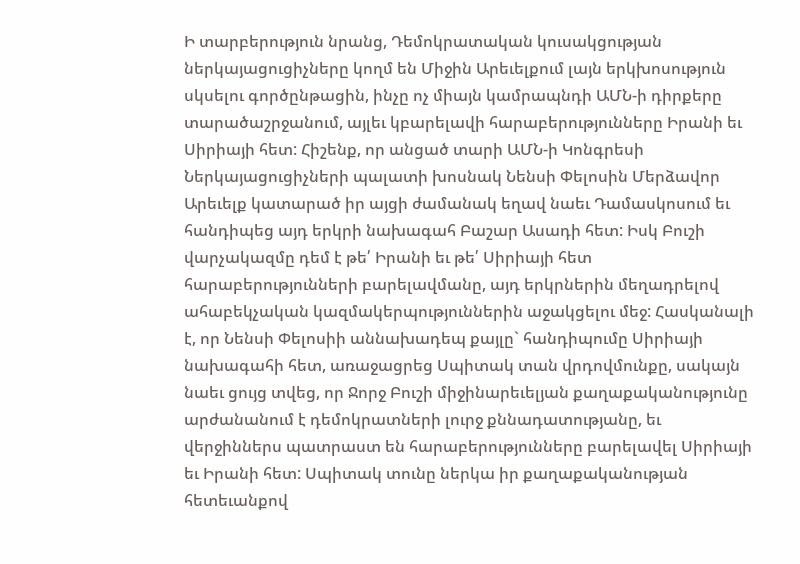Ի տարբերություն նրանց, Դեմոկրատական կուսակցության ներկայացուցիչները կողմ են Միջին Արեւելքում լայն երկխոսություն սկսելու գործընթացին, ինչը ոչ միայն կամրապնդի ԱՄՆ-ի դիրքերը տարածաշրջանում, այլեւ կբարելավի հարաբերությունները Իրանի եւ Սիրիայի հետ: Հիշենք, որ անցած տարի ԱՄՆ-ի Կոնգրեսի Ներկայացուցիչների պալատի խոսնակ Նենսի Փելոսին Մերձավոր Արեւելք կատարած իր այցի ժամանակ եղավ նաեւ Դամասկոսում եւ հանդիպեց այդ երկրի նախագահ Բաշար Ասադի հետ: Իսկ Բուշի վարչակազմը դեմ է թե՛ Իրանի եւ թե՛ Սիրիայի հետ հարաբերությունների բարելավմանը, այդ երկրներին մեղադրելով ահաբեկչական կազմակերպություններին աջակցելու մեջ: Հասկանալի է, որ Նենսի Փելոսիի աննախադեպ քայլը` հանդիպումը Սիրիայի նախագահի հետ, առաջացրեց Սպիտակ տան վրդովմունքը, սակայն նաեւ ցույց տվեց, որ Ջորջ Բուշի միջինարեւելյան քաղաքականությունը արժանանում է դեմոկրատների լուրջ քննադատությանը, եւ վերջիններս պատրաստ են հարաբերությունները բարելավել Սիրիայի եւ Իրանի հետ: Սպիտակ տունը ներկա իր քաղաքականության հետեւանքով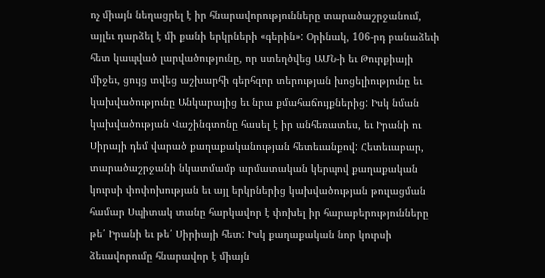ոչ միայն նեղացրել է իր հնարավորությունները տարածաշրջանում, այլեւ դարձել է մի քանի երկրների «գերին»: Օրինակ, 106-րդ բանաձեւի հետ կապված լարվածությունը, որ ստեղծվեց ԱՄՆ-ի եւ Թուրքիայի միջեւ, ցույց տվեց աշխարհի գերհզոր տերության խոցելիությունը եւ կախվածությունը Անկարայից եւ նրա քմահաճույքներից: Իսկ նման կախվածության Վաշինգտոնը հասել է իր անհեռատես, եւ Իրանի ու Սիրայի դեմ վարած քաղաքականության հետեւանքով: Հետեւաբար, տարածաշրջանի նկատմամբ արմատական կերպով քաղաքական կուրսի փոփոխության եւ այլ երկրներից կախվածության թուլացման համար Սպիտակ տանը հարկավոր է փոխել իր հարաբերությունները թե՛ Իրանի եւ թե՛ Սիրիայի հետ: Իսկ քաղաքական նոր կուրսի ձեւավորումը հնարավոր է միայն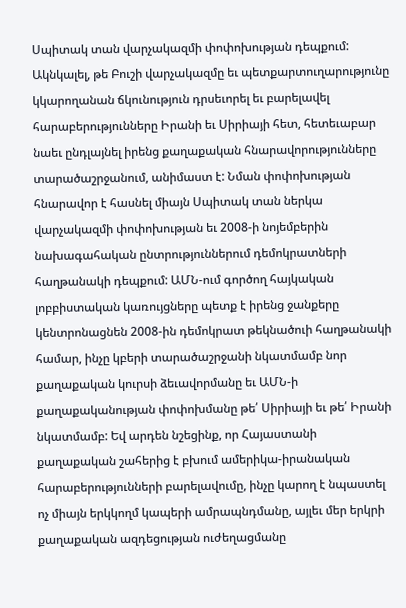Սպիտակ տան վարչակազմի փոփոխության դեպքում: Ակնկալել, թե Բուշի վարչակազմը եւ պետքարտուղարությունը կկարողանան ճկունություն դրսեւորել եւ բարելավել հարաբերությունները Իրանի եւ Սիրիայի հետ, հետեւաբար նաեւ ընդլայնել իրենց քաղաքական հնարավորությունները տարածաշրջանում, անիմաստ է: Նման փոփոխության հնարավոր է հասնել միայն Սպիտակ տան ներկա վարչակազմի փոփոխության եւ 2008-ի նոյեմբերին նախագահական ընտրություններում դեմոկրատների հաղթանակի դեպքում: ԱՄՆ-ում գործող հայկական լոբբիստական կառույցները պետք է իրենց ջանքերը կենտրոնացնեն 2008-ին դեմոկրատ թեկնածուի հաղթանակի համար, ինչը կբերի տարածաշրջանի նկատմամբ նոր քաղաքական կուրսի ձեւավորմանը եւ ԱՄՆ-ի քաղաքականության փոփոխմանը թե՛ Սիրիայի եւ թե՛ Իրանի նկատմամբ: Եվ արդեն նշեցինք, որ Հայաստանի քաղաքական շահերից է բխում ամերիկա-իրանական հարաբերությունների բարելավումը, ինչը կարող է նպաստել ոչ միայն երկկողմ կապերի ամրապնդմանը, այլեւ մեր երկրի քաղաքական ազդեցության ուժեղացմանը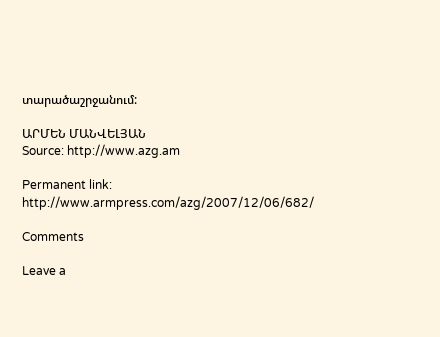տարածաշրջանում:

ԱՐՄԵՆ ՄԱՆՎԵԼՅԱՆ
Source: http://www.azg.am

Permanent link:  http://www.armpress.com/azg/2007/12/06/682/

Comments

Leave a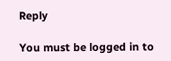Reply

You must be logged in to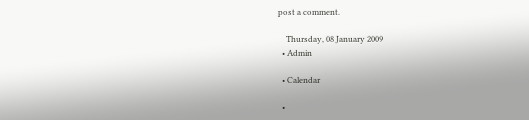post a comment.

    Thursday, 08 January 2009
  • Admin

  • Calendar

  •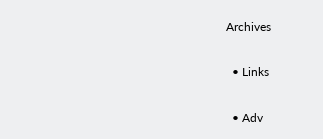Archives

  • Links

  • Adv